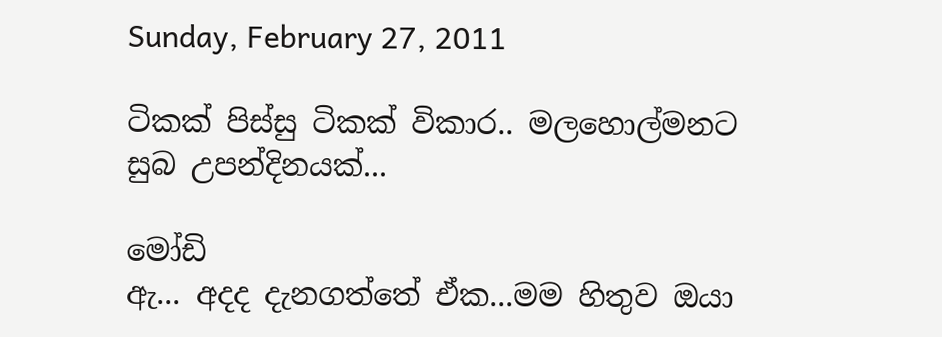Sunday, February 27, 2011

ටිකක් පිස්සු ටිකක් විකාර.. මලහොල්මනට සුබ උපන්දිනයක්...

මෝඩි
ඇ... අදද දැනගත්තේ ඒක...මම හිතුව ඔයා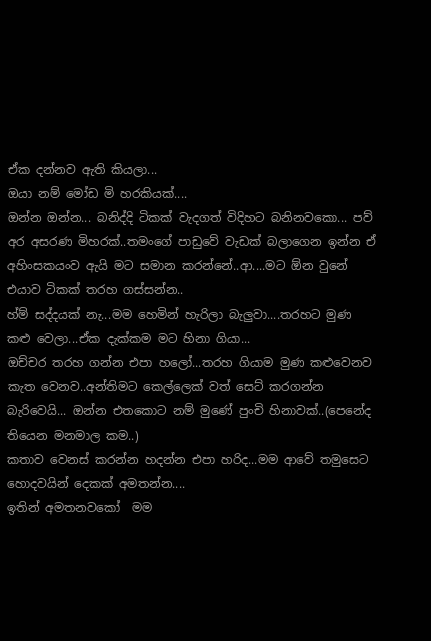ඒක දන්නව ඇති කියලා...
ඔයා නම් මෝඩ මි හරකියක්....
ඔන්න ඔන්න... බනිද්දි ටිකක් වැදගත් විදිහට බනිනවකො... පව් අර අසරණ මිහරක්..තමංගේ පාඩුවේ වැඩක් බලාගෙන ඉන්න ඒ අහිංසකයංව ඇයි මට සමාන කරන්නේ..ආ....මට ඕන වුනේ එයාව ටිකක් තරහ ගස්සන්න..
හ්ම් සද්දයක් නැ...මම හෙමින් හැරිලා බැලුවා....තරහට මුණ කළු වෙලා...ඒක දැක්කම මට හිනා ගියා...
ඔච්චර තරහ ගන්න එපා හලෝ...තරහ ගියාම මුණ කළුවෙනව කැත වෙනව..අන්තිමට කෙල්ලෙක් වත් සෙට් කරගන්න බැරිවෙයි... ඔන්න එතකොට නම් මුණේ පුංචි හිනාවක්..(පෙනේද තියෙන මනමාල කම..)
කතාව වෙනස් කරන්න හදන්න එපා හරිද...මම ආවේ තමුසෙට හොදවයින් දෙකක් අමතන්න....
ඉතින් අමතනවකෝ  මම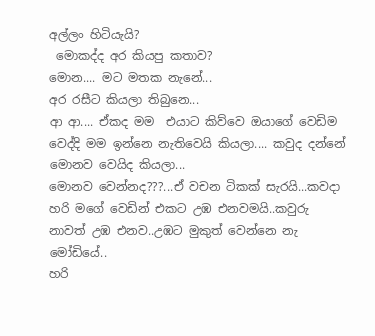අල්ලං හිටියැයි?
 මොකද්ද අර කියපු කතාව?
මොන.... මට මතක නැනේ...
අර රසීට කියලා තිබුනෙ...
ආ ආ.... ඒකද මම  එයාට කිව්වෙ ඔයාගේ වෙඩිම වෙද්දි මම ඉන්නෙ නැතිවෙයි කියලා.... කවුද දන්නේ මොනව වෙයිද කියලා...
මොනව වෙන්නද???...ඒ වචන ටිකක් සැරයි...කවදා හරි මගේ වෙඩින් එකට උඹ එනවමයි..කවුරු නාවත් උඹ එනව..උඹට මුකුත් වෙන්නෙ නැ මෝඩියේ..
හරි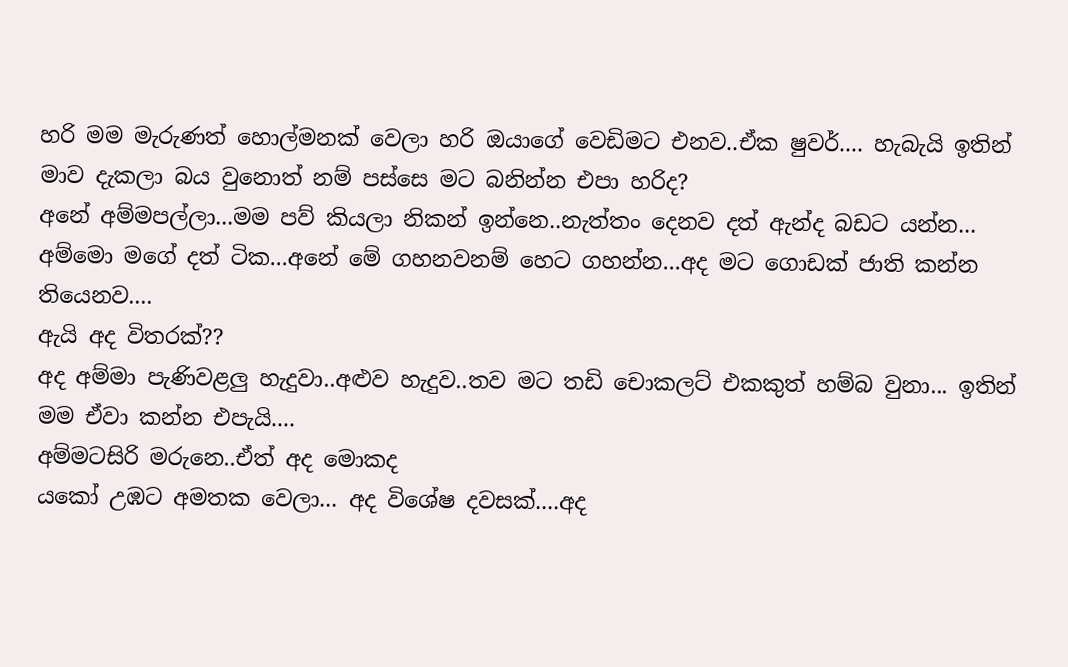හරි මම මැරුණත් හොල්මනක් වෙලා හරි ඔයාගේ වෙඩිමට එනව..ඒක ෂුවර්.... හැබැයි ඉතින් මාව දැකලා බය වුනොත් නම් පස්සෙ මට බනින්න එපා හරිද?
අනේ අම්මපල්ලා...මම පව් කියලා නිකන් ඉන්නෙ..නැත්තං දෙනව දත් ඇන්ද බඩට යන්න...
අම්මො මගේ දත් ටික...අනේ මේ ගහනවනම් හෙට ගහන්න...අද මට ගොඩක් ජාති කන්න තියෙනව....
ඇයි අද විතරක්??
අද අම්මා පැණිවළලු හැදුවා..අළුව හැදුව..තව මට තඩි චොකලට් එකකුත් හම්බ වුනා... ඉතින් මම ඒවා කන්න එපැයි....
අම්මටසිරි මරුනෙ..ඒත් අද මොකද
යකෝ උඹට අමතක වෙලා... අද විශේෂ දවසක්....අද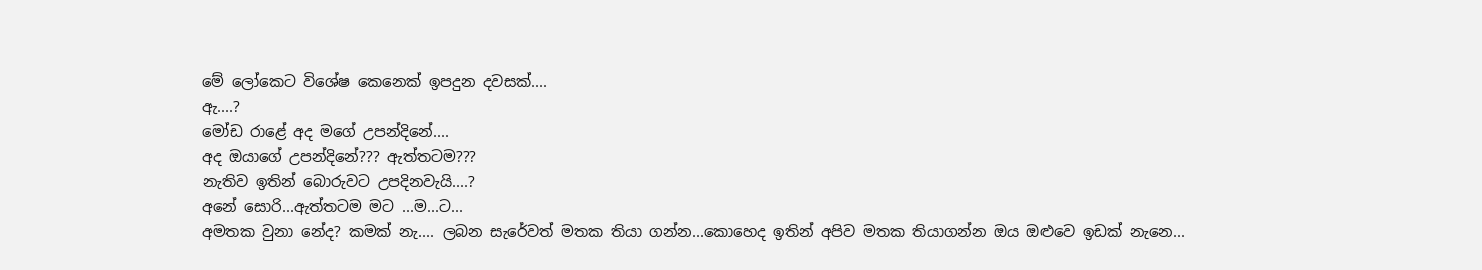මේ ලෝකෙට විශේෂ කෙනෙක් ඉපදුන දවසක්....
ඇ....?
මෝඩ රාළේ අද මගේ උපන්දිනේ....
අද ඔයාගේ උපන්දිනේ??? ඇත්තටම???
නැතිව ඉතින් බොරුවට උපදිනවැයි....?
අනේ සොරි...ඇත්තටම මට ...ම...ට...
අමතක වුනා නේද? කමක් නැ.... ලබන සැරේවත් මතක තියා ගන්න...කොහෙද ඉතින් අපිව මතක තියාගන්න ඔය ඔළුවෙ ඉඩක් නැනෙ...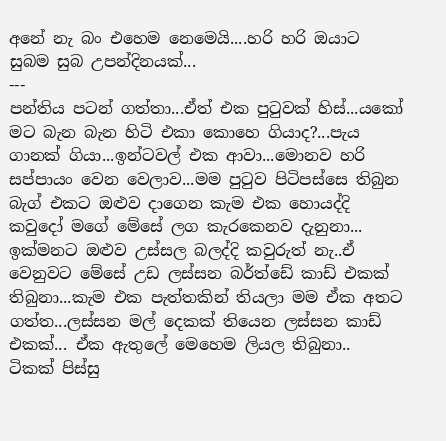අනේ නැ බං එහෙම නෙමෙයි....හරි හරි ඔයාට සුබම සුබ උපන්දිනයක්...
---
පන්තිය පටන් ගත්තා...ඒත් එක පුටුවක් හිස්...යකෝ මට බැන බැන හිටි එකා කොහෙ ගියාද?...පැය ගානක් ගියා...ඉන්ටවල් එක ආවා...මොනව හරි සප්පායං වෙන වෙලාව...මම පුටුව පිටිපස්සෙ තිබුන බැග් එකට ඔළුව දාගෙන කැම එක හොයද්දි කවුදෝ මගේ මේසේ ලග කැරකෙනව දැනුනා... ඉක්මනට ඔළුව උස්සල බලද්දි කවුරුත් නැ..ඒ වෙනුවට මේසේ උඩ ලස්සන බර්ත්ඩේ කාඩ් එකක් තිබුනා...කැම එක පැත්තකින් තියලා මම ඒක අතට ගත්ත...ලස්සන මල් දෙකක් තියෙන ලස්සන කාඩ් එකක්... ඒක ඇතුලේ මෙහෙම ලියල තිබුනා..
ටිකක් පිස්සු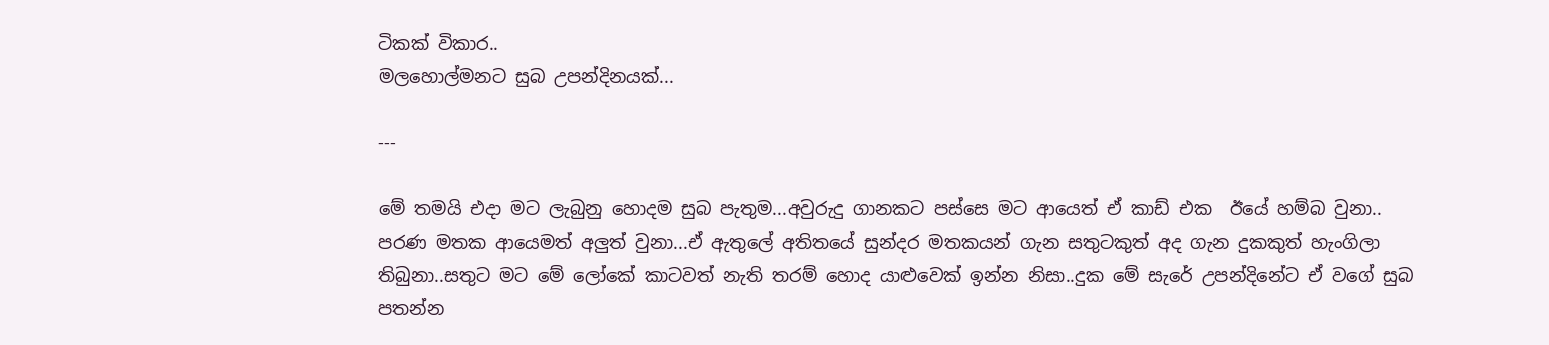ටිකක් විකාර..
මලහොල්මනට සුබ උපන්දිනයක්...

---

මේ තමයි එදා මට ලැබුනු හොදම සුබ පැතුම...අවුරුදු ගානකට පස්සෙ මට ආයෙත් ඒ කාඩ් එක  ඊයේ හම්බ වුනා.. පරණ මතක ආයෙමත් අලුත් වුනා...ඒ ඇතුලේ අතිතයේ සුන්දර මතකයන් ගැන සතුටකුත් අද ගැන දුකකුත් හැංගිලා තිබුනා..සතුට මට මේ ලෝකේ කාටවත් නැති තරම් හොද යාළුවෙක් ඉන්න නිසා..දුක මේ සැරේ උපන්දිනේට ඒ වගේ සුබ පතන්න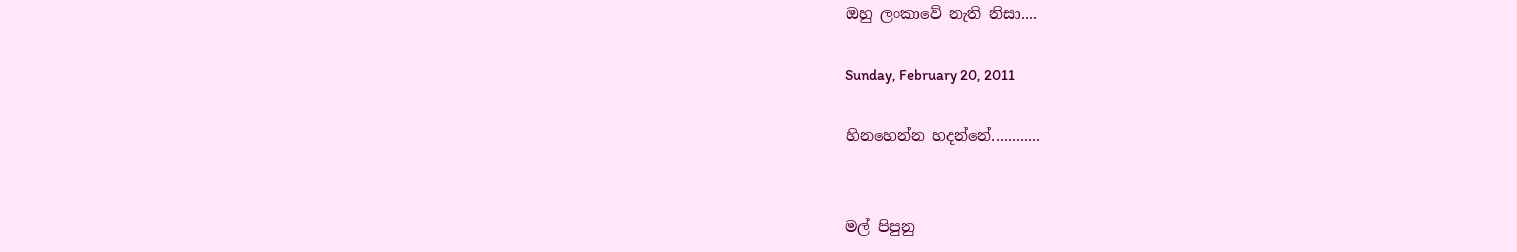ඔහු ලංකාවේ නැති නිසා....

Sunday, February 20, 2011

හිනහෙන්න හදන්නේ............


මල් පිපුනු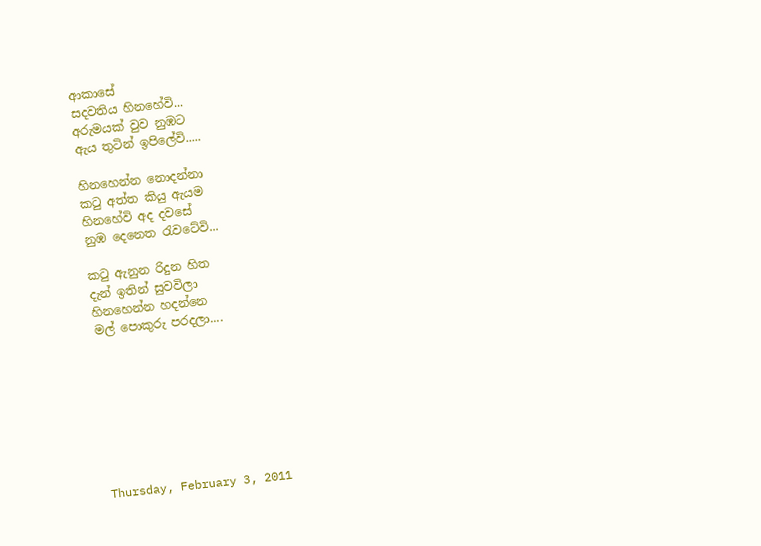ආකාසේ
සදවතිය හිනහේවි...
අරුමයක් වුව නුඹට
ඇය තුටින් ඉපිලේවි.....

හිනහෙන්න නොදන්නා
කටු අත්ත කියු ඇයම
හිනහේවි අද දවසේ
නුඹ දෙනෙත රැවටේවි...

කටු ඇනුන රිදුන හිත
දැන් ඉතින් සුවවිලා
හිනහෙන්න හදන්නෙ
මල් පොකුරු පරදලා....








Thursday, February 3, 2011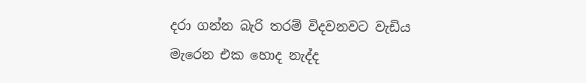දරා ගන්න බැරි තරම් විදවනවට වැඩිය මැරෙන එක හොද නැද්ද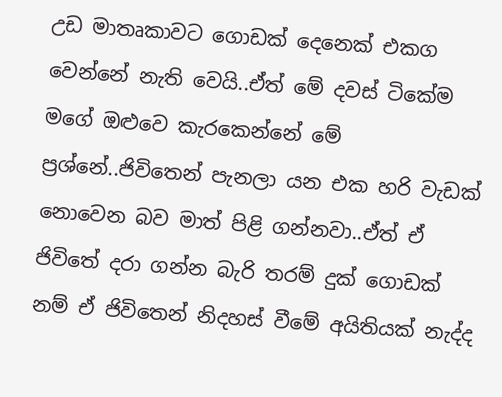උඩ මාතෘකාවට ගොඩක් දෙනෙක් එකග වෙන්නේ නැති වෙයි..ඒත් මේ දවස් ටිකේම මගේ ඔළුවෙ කැරකෙන්නේ මේ ප්‍රශ්නේ..ජිවිතෙන් පැනලා යන එක හරි වැඩක් නොවෙන බව මාත් පිළි ගන්නවා..ඒත් ඒ ජිවිතේ දරා ගන්න බැරි තරම් දුක් ගොඩක් නම් ඒ ජිවිතෙන් නිදහස් වීමේ අයිතියක් නැද්ද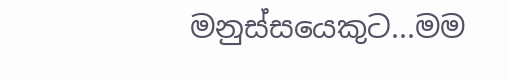මනුස්සයෙකුට...මම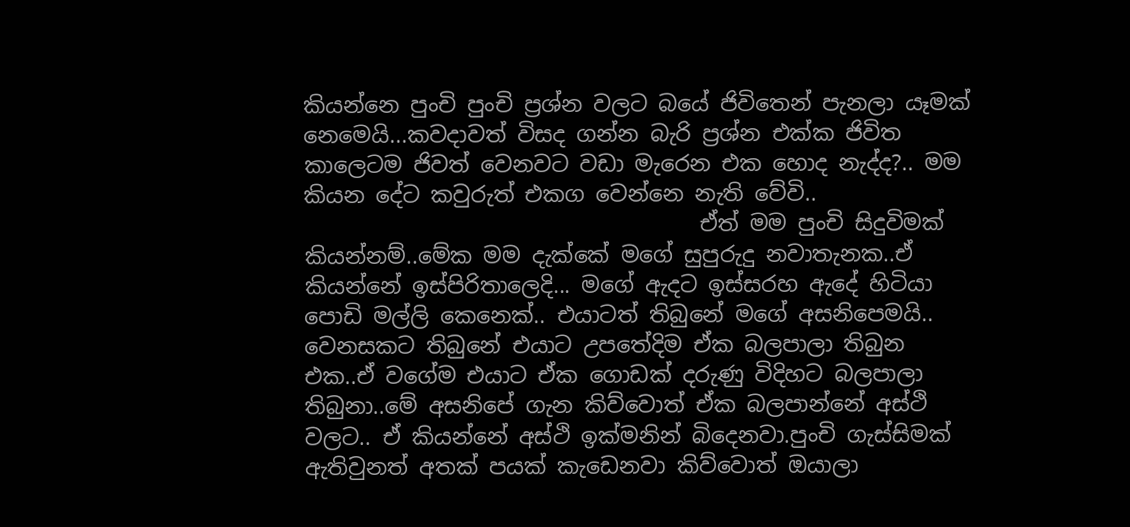කියන්නෙ පුංචි පුංචි ප්‍රශ්න වලට බයේ ජිවිතෙන් පැනලා යෑමක් නෙමෙයි...කවදාවත් විසද ගන්න බැරි ප්‍රශ්න එක්ක ජිවිත කාලෙටම ජිවත් වෙනවට වඩා මැරෙන එක හොද නැද්ද?.. මම කියන දේට කවුරුත් එකග වෙන්නෙ නැති වේවි..
                                    ඒත් මම පුංචි සිදුවිමක් කියන්නම්..මේක මම දැක්කේ මගේ සුපුරුදු නවාතැනක..ඒ කියන්නේ ඉස්පිරිතාලෙදි... මගේ ඇදට ඉස්සරහ ඇදේ හිටියා පොඩි මල්ලි කෙනෙක්.. එයාටත් තිබුනේ මගේ අසනිපෙමයි.. වෙනසකට තිබුනේ එයාට උපතේදිම ඒක බලපාලා තිබුන එක..ඒ වගේම එයාට ඒක ගොඩක් දරුණු විදිහට බලපාලා තිබුනා..මේ අසනිපේ ගැන කිව්වොත් ඒක බලපාන්නේ අස්ථි වලට.. ඒ කියන්නේ අස්ථි ඉක්මනින් බිදෙනවා.පුංචි ගැස්සිමක් ඇතිවුනත් අතක් පයක් කැඩෙනවා කිව්වොත් ඔයාලා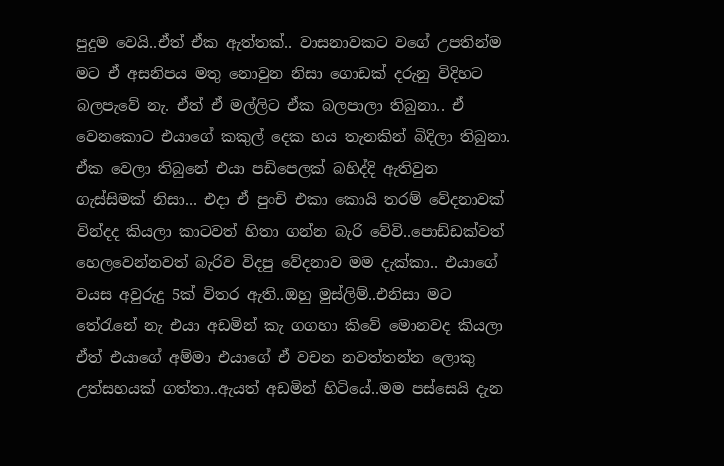පුදුම වෙයි..ඒත් ඒක ඇත්තක්.. වාසනාවකට වගේ උපතින්ම මට ඒ අසනිපය මතු නොවුන නිසා ගොඩක් දරුනු විදිහට බලපැවේ නැ. ඒත් ඒ මල්ලිට ඒක බලපාලා තිබුනා.. ඒ වෙනකොට එයාගේ කකුල් දෙක හය තැනකින් බිදිලා තිබුනා. ඒක වෙලා තිබුනේ එයා පඩිපෙලක් බහිද්දි ඇතිවුන ගැස්සිමක් නිසා... එදා ඒ පුංචි එකා කොයි තරම් වේදනාවක් වින්දද කියලා කාටවත් හිතා ගන්න බැරි වේවි..පොඩ්ඩක්වත් හෙලවෙන්නවත් බැරිව විදපු වේදනාව මම දැක්කා.. එයාගේ වයස අවුරුදු 5ක් විතර ඇති..ඔහු මුස්ලිම්..එනිසා මට තේරැනේ නැ එයා අඩමින් කැ ගගහා කිවේ මොනවද කියලා ඒත් එයාගේ අම්මා එයාගේ ඒ වචන නවත්තන්න ලොකු උත්සහයක් ගත්තා..ඇයත් අඩමින් හිටියේ..මම පස්සෙයි දැන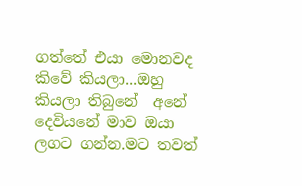ගත්තේ එයා මොනවද කිවේ කියලා...ඔහු කියලා තිබුනේ  අනේ දෙවියනේ මාව ඔයා ලගට ගන්න.මට තවත්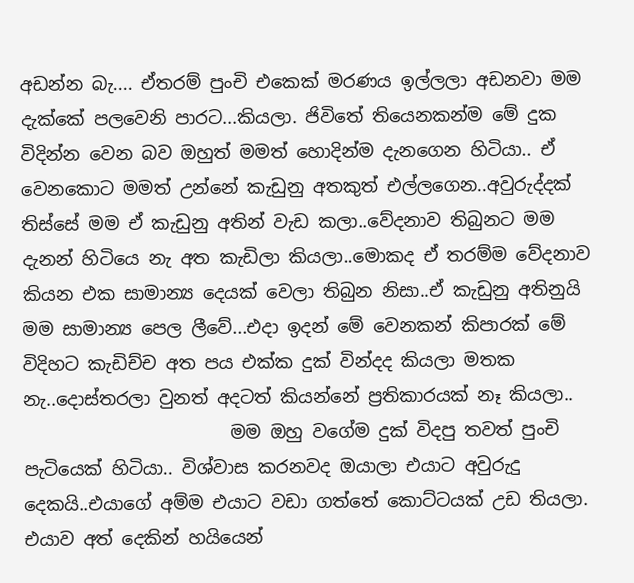අඩන්න බැ.... ඒතරම් පුංචි එකෙක් මරණය ඉල්ලලා අඩනවා මම දැක්කේ පලවෙනි පාරට...කියලා. ජිවිතේ තියෙනකන්ම මේ දුක විදින්න වෙන බව ඔහුත් මමත් හොදින්ම දැනගෙන හිටියා.. ඒ වෙනකොට මමත් උන්නේ කැඩුනු අතකුත් එල්ලගෙන..අවුරුද්දක් තිස්සේ මම ඒ කැඩුනු අතින් වැඩ කලා..වේදනාව තිබුනට මම දැනන් හිටියෙ නැ අත කැඩිලා කියලා..මොකද ඒ තරම්ම වේදනාව කියන එක සාමාන්‍ය දෙයක් වෙලා තිබුන නිසා..ඒ කැඩුනු අතිනුයි මම සාමාන්‍ය පෙල ලීවේ...එදා ඉදන් මේ වෙනකන් කිපාරක් මේ විදිහට කැඩිච්ච අත පය එක්ක දුක් වින්දද කියලා මතක නැ..දොස්තරලා වුනත් අදටත් කියන්නේ ප්‍රතිකාරයක් නෑ කියලා..
                       මම ඔහු වගේම දුක් විදපු තවත් පුංචි පැටියෙක් හිටියා.. විශ්වාස කරනවද ඔයාලා එයාට අවුරුදු දෙකයි..එයාගේ අම්ම එයාට වඩා ගත්තේ කොට්ටයක් උඩ තියලා. එයාව අත් දෙකින් හයියෙන්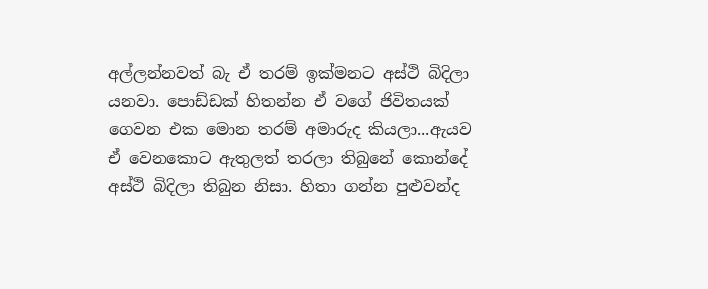අල්ලන්නවත් බැ ඒ තරම් ඉක්මනට අස්ථි බිදිලා යනවා. පොඩ්ඩක් හිතන්න ඒ වගේ ජිවිතයක් ගෙවන එක මොන තරම් අමාරුද කියලා...ඇයව ඒ වෙනකොට ඇතුලත් තරලා තිබුනේ කොන්දේ අස්ථි බිදිලා තිබුන නිසා. හිතා ගන්න පුළුවන්ද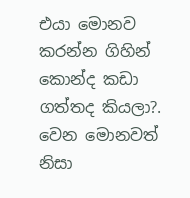එයා මොනව කරන්න ගිහින් කොන්ද කඩා ගත්තද කියලා?. වෙන මොනවත් නිසා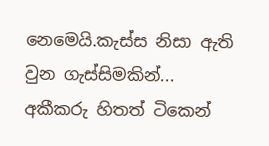නෙමෙයි.කැස්ස නිසා ඇති වුන ගැස්සිමකින්...
අකීකරු හිතත් ටිකෙන්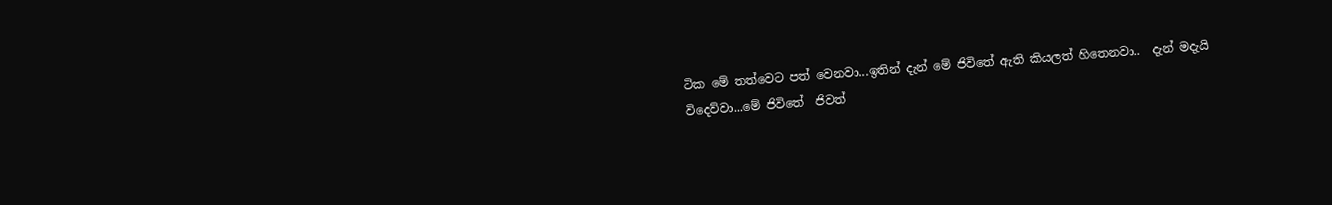ටික මේ තත්වෙට පත් වෙනවා...ඉතින් දැන් මේ ජිවිතේ ඇති කියලත් හිතෙනවා..  දැන් මදැයි විදෙව්වා...මේ ජිවිතේ  ජිවත්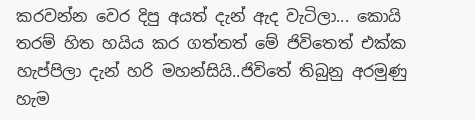කරවන්න වෙර දිපු අයත් දැන් ඇද වැටිලා... කොයි තරම් හිත හයිය කර ගත්තත් මේ ජිවිතෙත් එක්ක හැප්පිලා දැන් හරි මහන්සියි..ජිවිතේ තිබුනු අරමුණු හැම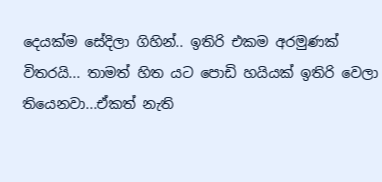දෙයක්ම සේදිලා ගිහින්.. ඉතිරි එකම අරමුණක් විතරයි... තාමත් හිත යට පොඩි හයියක් ඉතිරි වෙලා තියෙනවා...ඒකත් නැති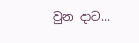වුන දාට...